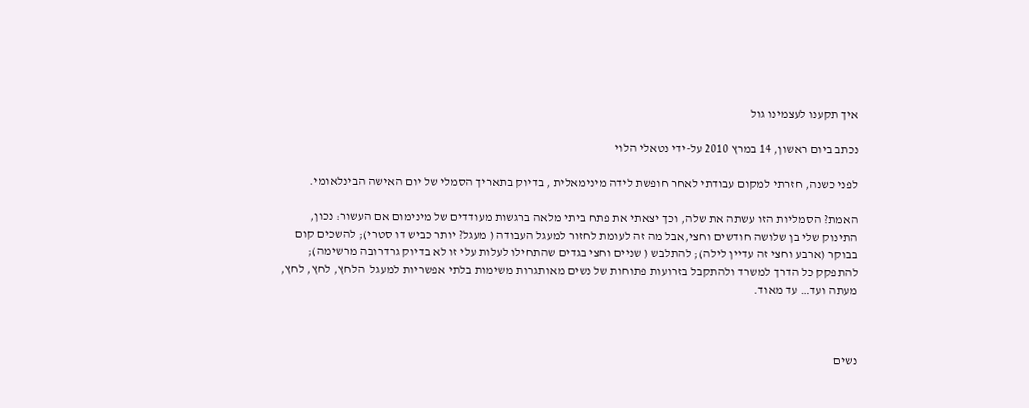איך תקענו לעצמינו גול

נכתב ביום ראשון, 14 במרץ 2010 על-ידי נטאלי הלוי

לפני כשנה, חזרתי למקום עבודתי לאחר חופשת לידה מינימאלית , בדיוק בתאריך הסמלי של יום האישה הבינלאומי.

האמת? הסמליות הזו עשתה את שלה, וכך יצאתי את פתח ביתי מלאה ברגשות מעודדים של מינימום אם העשור: נכון, התינוק שלי בן שלושה חודשים וחצי,אבל מה זה לעומת לחזור למעגל העבודה ( מעגל? יותר כביש דו סטרי); להשכים קום בבוקר (ארבע וחצי זה עדיין לילה); להתלבש ( שניים וחצי בגדים שהתחילו לעלות עלי זו לא בדיוק גרדרובה מרשימה); להתפקק כל הדרך למשרד ולהתקבל בזרועות פתוחות של נשים מאותגרות משימות בלתי אפשריות למעגל  הלחץ, לחץ, לחץ, מעתה ועד… עד מאוד.



נשים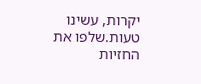יקרות, עשינו טעות.שלפו את החזיות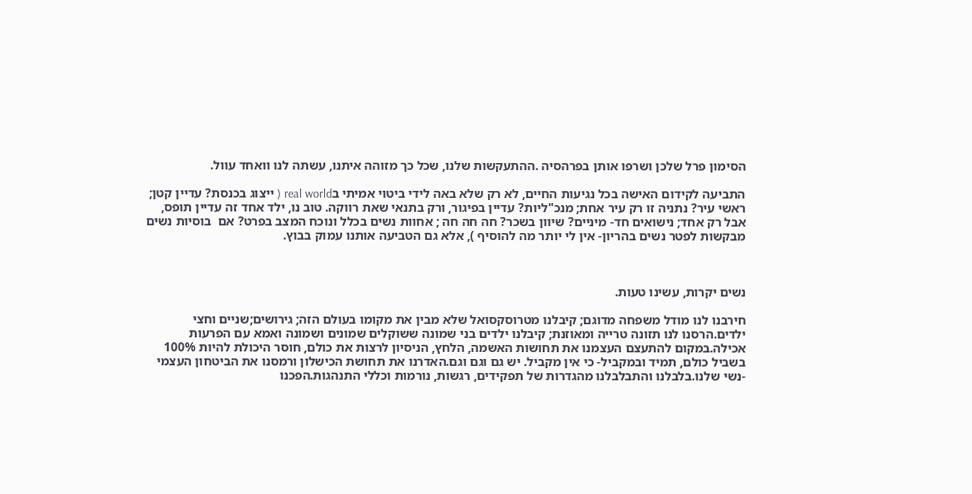הסימון פרל שלכן ושרפו אותן בפרהסיה .ההתעקשות שלנו, שכל כך מזוהה איתנו, עשתה לנו וואחד עוול.

התביעה לקידום האישה בכל נגיעות החיים, לא רק שלא באה לידי ביטוי אמיתי בreal world ( ייצוג בכנסת? עדיין קטן; ראשי עיר? נתניה זו רק עיר אחת; מנכ"ליות? עדיין בפיגור, ורק בתנאי שאת רווקה. טוב נו, ילד אחד זה עדיין תופס, אבל רק אחד; נישואים חד- מיניים? שיוון בשכר? חה חה חה ; אחוות נשים בכלל ונוכח המצב בפרט? אם  בוסיות נשים מבקשות לפטר נשים בהריון- אין לי יותר מה להוסיף ), אלא גם הטביעה אותנו עמוק בבוץ.



נשים יקרות, עשינו טעות.

חירבנו לנו מודל משפחה מדוגם; קיבלנו מטרוסקסואל שלא מבין את מקומו בעולם הזה; גירושים;שניים וחצי ילדים.הרסנו לנו תזונה טרייה ומאוזנת; קיבלנו ילדים בני שמונה ששוקלים שמונים ושמונה ואמא עם הפרעות אכילה.במקום להתעצם העצמנו את תחושות האשמה, הלחץ, הניסיון לרצות את כולם, חוסר היכולת להיות 100% בשביל כולם, תמיד ובמקביל- כי אין מקביל. יש גם וגם וגם.האדרנו את תחושת הכישלון ורמסנו את הביטחון העצמי -נשי שלנו.בלבלנו והתבלבלנו מהגדרות של תפקידים, רגשות, נורמות וכללי התנהגות.הפכנו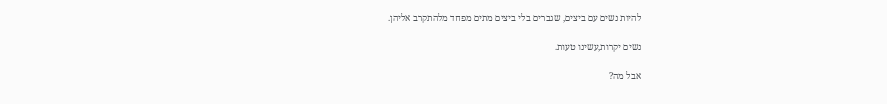להיות נשים עם ביצים, שגברים בלי ביצים מתים מפחד מלהתקרב אליהן.

נשים יקרות,עשינו טעות.

אבל מה?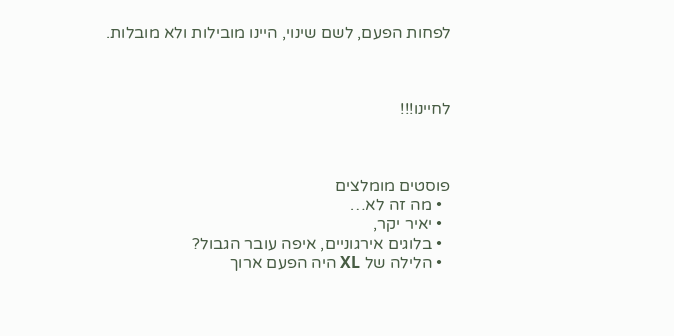לפחות הפעם, לשם שינוי, היינו מובילות ולא מובלות.



לחיינו!!!



פוסטים מומלצים
  • מה זה לא…
  • יאיר יקר,
  • בלוגים אירגוניים, איפה עובר הגבול?
  • הלילה של XL היה הפעם ארוך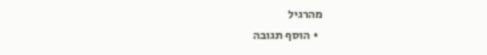מהרגיל
  • הוסף תגובה